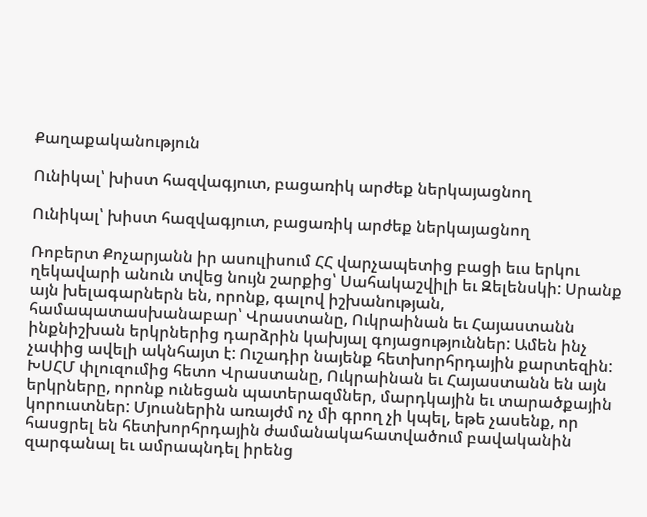Քաղաքականություն

Ունիկալ՝ խիստ հազվագյուտ, բացառիկ արժեք ներկայացնող

Ունիկալ՝ խիստ հազվագյուտ, բացառիկ արժեք ներկայացնող

Ռոբերտ Քոչարյանն իր ասուլիսում ՀՀ վարչապետից բացի եւս երկու ղեկավարի անուն տվեց նույն շարքից՝ Սահակաշվիլի եւ Զելենսկի: Սրանք այն խելագարներն են, որոնք, գալով իշխանության, համապատասխանաբար՝ Վրաստանը, Ուկրաինան եւ Հայաստանն ինքնիշխան երկրներից դարձրին կախյալ գոյացություններ: Ամեն ինչ չափից ավելի ակնհայտ է: Ուշադիր նայենք հետխորհրդային քարտեզին: ԽՍՀՄ փլուզումից հետո Վրաստանը, Ուկրաինան եւ Հայաստանն են այն երկրները, որոնք ունեցան պատերազմներ, մարդկային եւ տարածքային կորուստներ: Մյուսներին առայժմ ոչ մի գրող չի կպել, եթե չասենք, որ հասցրել են հետխորհրդային ժամանակահատվածում բավականին զարգանալ եւ ամրապնդել իրենց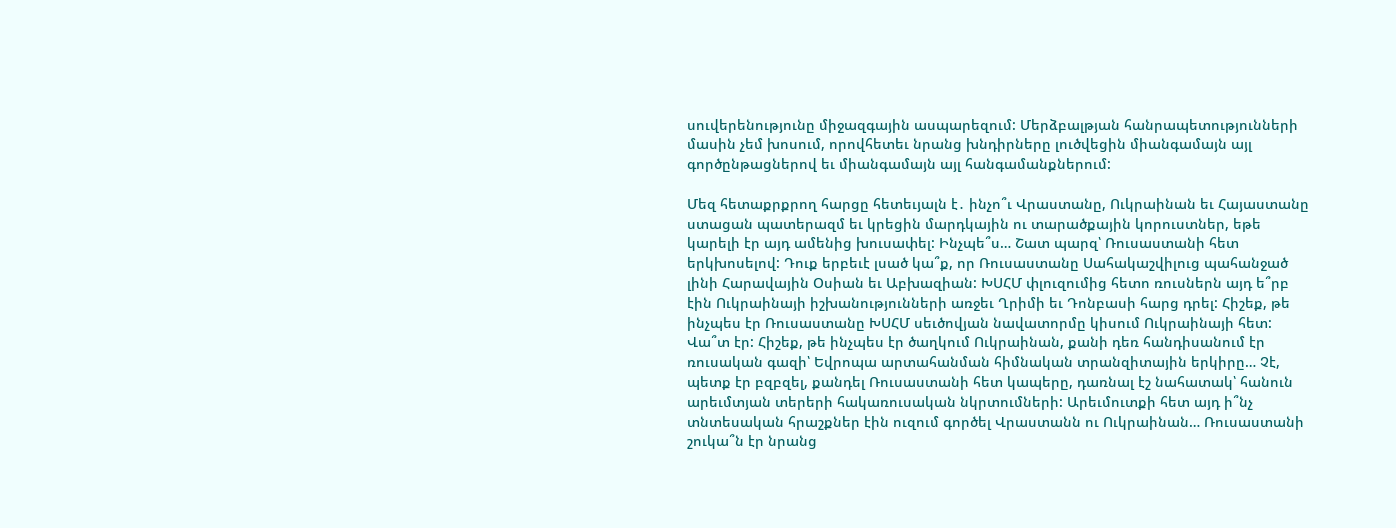սուվերենությունը միջազգային ասպարեզում: Մերձբալթյան հանրապետությունների մասին չեմ խոսում, որովհետեւ նրանց խնդիրները լուծվեցին միանգամայն այլ գործընթացներով եւ միանգամայն այլ հանգամանքներում:

Մեզ հետաքրքրող հարցը հետեւյալն է․ ինչո՞ւ Վրաստանը, Ուկրաինան եւ Հայաստանը ստացան պատերազմ եւ կրեցին մարդկային ու տարածքային կորուստներ, եթե կարելի էր այդ ամենից խուսափել: Ինչպե՞ս… Շատ պարզ՝ Ռուսաստանի հետ երկխոսելով: Դուք երբեւէ լսած կա՞ք, որ Ռուսաստանը Սահակաշվիլուց պահանջած լինի Հարավային Օսիան եւ Աբխազիան: ԽՍՀՄ փլուզումից հետո ռուսներն այդ ե՞րբ էին Ուկրաինայի իշխանությունների առջեւ Ղրիմի եւ Դոնբասի հարց դրել: Հիշեք, թե ինչպես էր Ռուսաստանը ԽՍՀՄ սեւծովյան նավատորմը կիսում Ուկրաինայի հետ: Վա՞տ էր: Հիշեք, թե ինչպես էր ծաղկում Ուկրաինան, քանի դեռ հանդիսանում էր ռուսական գազի՝ Եվրոպա արտահանման հիմնական տրանզիտային երկիրը… Չէ, պետք էր բզբզել, քանդել Ռուսաստանի հետ կապերը, դառնալ էշ նահատակ՝ հանուն արեւմտյան տերերի հակառուսական նկրտումների: Արեւմուտքի հետ այդ ի՞նչ տնտեսական հրաշքներ էին ուզում գործել Վրաստանն ու Ուկրաինան… Ռուսաստանի շուկա՞ն էր նրանց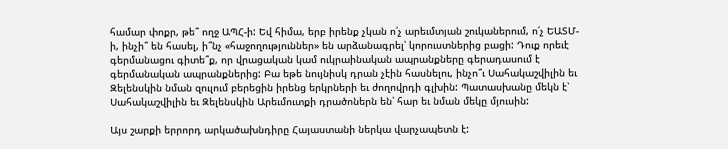համար փոքր, թե՞ ողջ ԱՊՀ-ի: Եվ հիմա, երբ իրենք չկան ո՛չ արեւմտյան շուկաներում, ո՛չ ԵԱՏՄ-ի, ինչի՞ են հասել, ի՞նչ «հաջողություններ» են արձանագրել՝ կորուստներից բացի: Դուք որեւէ գերմանացու գիտե՞ք, որ վրացական կամ ուկրաինական ապրանքները գերադասում է գերմանական ապրանքներից: Բա եթե նույնիսկ դրան չէին հասնելու, ինչո՞ւ Սահակաշվիլին եւ Զելենսկին նման զուլում բերեցին իրենց երկրների եւ ժողովրդի գլխին: Պատասխանը մեկն է՝ Սահակաշվիլին եւ Զելենսկին Արեւմուտքի դրածոներն են՝ հար եւ նման մեկը մյուսին:

Այս շարքի երրորդ արկածախնդիրը Հայաստանի ներկա վարչապետն է: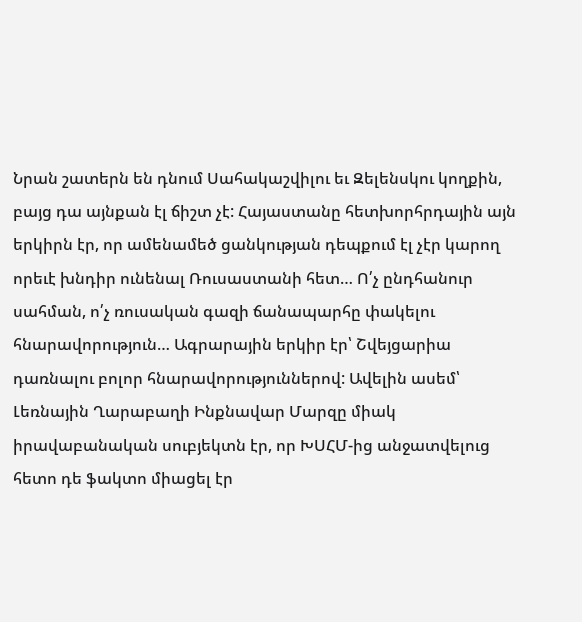Նրան շատերն են դնում Սահակաշվիլու եւ Զելենսկու կողքին, բայց դա այնքան էլ ճիշտ չէ: Հայաստանը հետխորհրդային այն երկիրն էր, որ ամենամեծ ցանկության դեպքում էլ չէր կարող որեւէ խնդիր ունենալ Ռուսաստանի հետ… Ո՛չ ընդհանուր սահման, ո՛չ ռուսական գազի ճանապարհը փակելու հնարավորություն… Ագրարային երկիր էր՝ Շվեյցարիա դառնալու բոլոր հնարավորություններով: Ավելին ասեմ՝ Լեռնային Ղարաբաղի Ինքնավար Մարզը միակ իրավաբանական սուբյեկտն էր, որ ԽՍՀՄ-ից անջատվելուց հետո դե ֆակտո միացել էր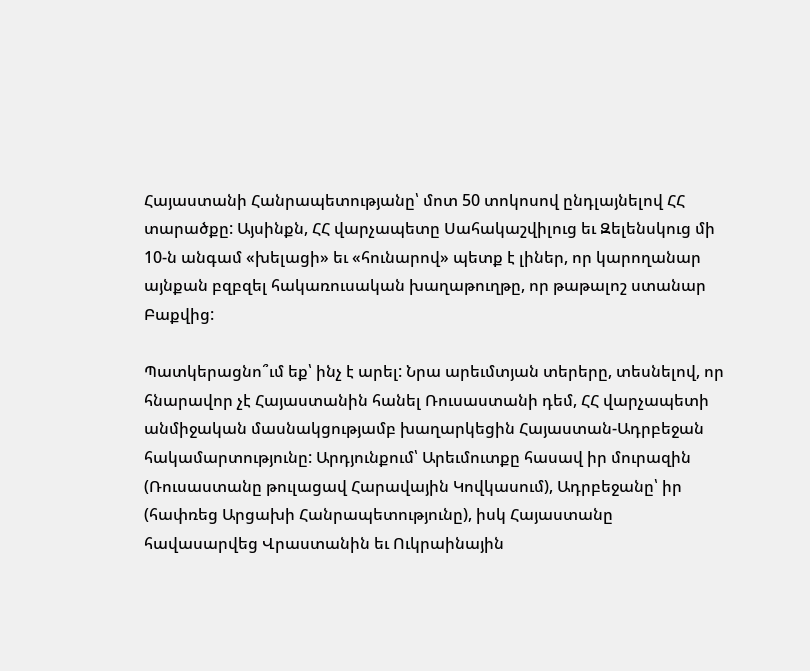Հայաստանի Հանրապետությանը՝ մոտ 50 տոկոսով ընդլայնելով ՀՀ տարածքը: Այսինքն, ՀՀ վարչապետը Սահակաշվիլուց եւ Զելենսկուց մի 10-ն անգամ «խելացի» եւ «հունարով» պետք է լիներ, որ կարողանար այնքան բզբզել հակառուսական խաղաթուղթը, որ թաթալոշ ստանար Բաքվից:

Պատկերացնո՞ւմ եք՝ ինչ է արել: Նրա արեւմտյան տերերը, տեսնելով, որ հնարավոր չէ Հայաստանին հանել Ռուսաստանի դեմ, ՀՀ վարչապետի անմիջական մասնակցությամբ խաղարկեցին Հայաստան-Ադրբեջան հակամարտությունը: Արդյունքում՝ Արեւմուտքը հասավ իր մուրազին (Ռուսաստանը թուլացավ Հարավային Կովկասում), Ադրբեջանը՝ իր (հափռեց Արցախի Հանրապետությունը), իսկ Հայաստանը հավասարվեց Վրաստանին եւ Ուկրաինային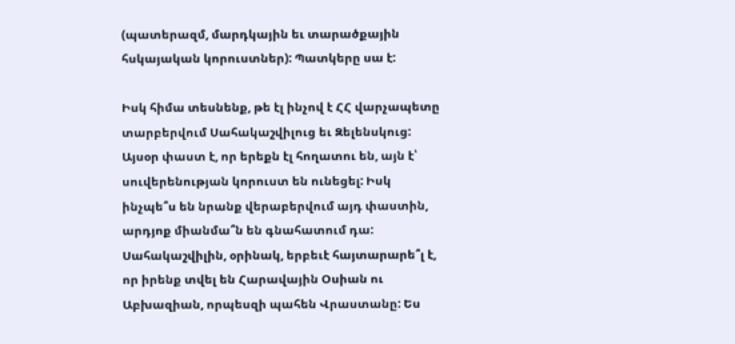(պատերազմ, մարդկային եւ տարածքային հսկայական կորուստներ): Պատկերը սա է:

Իսկ հիմա տեսնենք, թե էլ ինչով է ՀՀ վարչապետը տարբերվում Սահակաշվիլուց եւ Զելենսկուց: Այսօր փաստ է, որ երեքն էլ հողատու են, այն է՝ սուվերենության կորուստ են ունեցել: Իսկ ինչպե՞ս են նրանք վերաբերվում այդ փաստին, արդյոք միանմա՞ն են գնահատում դա: Սահակաշվիլին, օրինակ, երբեւէ հայտարարե՞լ է, որ իրենք տվել են Հարավային Օսիան ու Աբխազիան, որպեսզի պահեն Վրաստանը: Ես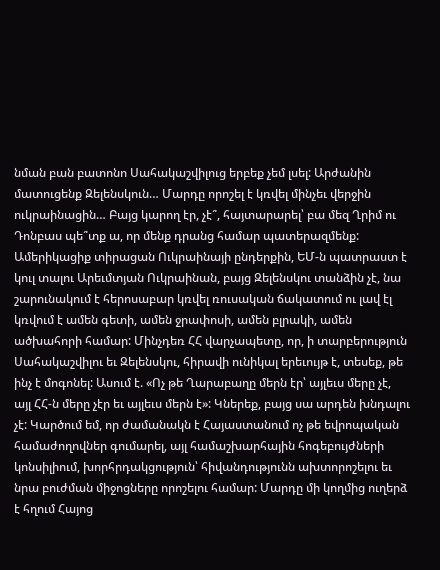նման բան բատոնո Սահակաշվիլուց երբեք չեմ լսել: Արժանին մատուցենք Զելենսկուն… Մարդը որոշել է կռվել մինչեւ վերջին ուկրաինացին… Բայց կարող էր, չէ՞, հայտարարել՝ բա մեզ Ղրիմ ու Դոնբաս պե՞տք ա, որ մենք դրանց համար պատերազմենք: Ամերիկացիք տիրացան Ուկրաինայի ընդերքին, ԵՄ-ն պատրաստ է կուլ տալու Արեւմտյան Ուկրաինան, բայց Զելենսկու տանձին չէ, նա շարունակում է հերոսաբար կռվել ռուսական ճակատում ու լավ էլ կռվում է ամեն գետի, ամեն ջրափոսի, ամեն բլրակի, ամեն ածխահորի համար: Մինչդեռ ՀՀ վարչապետը, որ, ի տարբերություն Սահակաշվիլու եւ Զելենսկու, հիրավի ունիկալ երեւույթ է, տեսեք, թե ինչ է մոգոնել: Ասում է. «Ոչ թե Ղարաբաղը մերն էր՝ այլեւս մերը չէ, այլ ՀՀ-ն մերը չէր եւ այլեւս մերն է»: Կներեք, բայց սա արդեն խնդալու չէ: Կարծում եմ, որ ժամանակն է Հայաստանում ոչ թե եվրոպական համաժողովներ գումարել, այլ համաշխարհային հոգեբույժների կոնսիլիում, խորհրդակցություն՝ հիվանդությունն ախտորոշելու եւ նրա բուժման միջոցները որոշելու համար: Մարդը մի կողմից ուղերձ է հղում Հայոց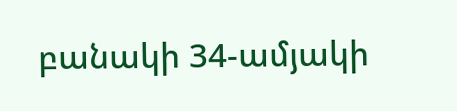բանակի 34-ամյակի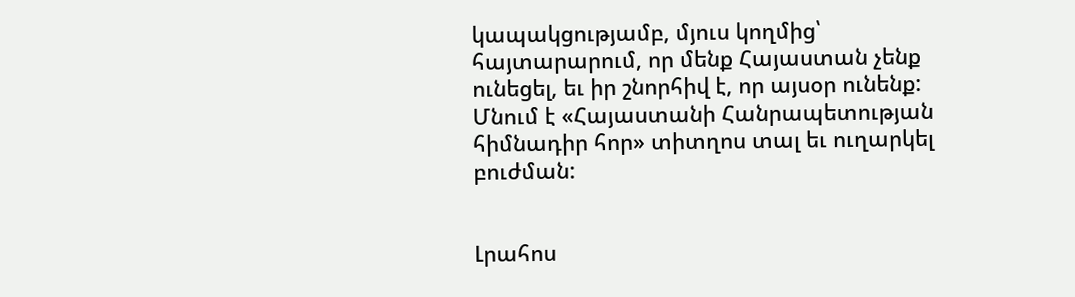կապակցությամբ, մյուս կողմից՝ հայտարարում, որ մենք Հայաստան չենք ունեցել, եւ իր շնորհիվ է, որ այսօր ունենք: Մնում է «Հայաստանի Հանրապետության հիմնադիր հոր» տիտղոս տալ եւ ուղարկել բուժման:


Լրահոս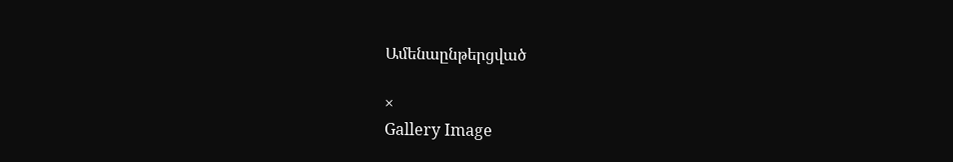Ամենաընթերցված

×
Gallery Image